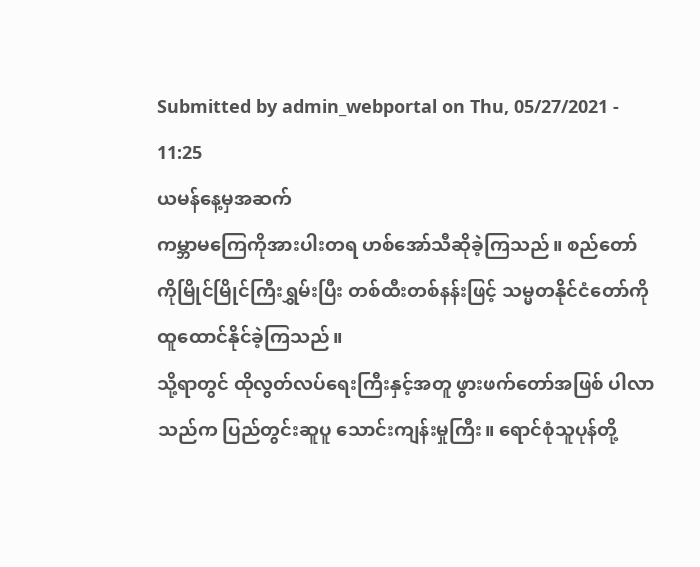Submitted by admin_webportal on Thu, 05/27/2021 - 11:25
ယမန်နေ့မှအဆက်
ကမ္ဘာမကြေကိုအားပါးတရ ဟစ်အော်သီဆိုခဲ့ကြသည်။ စည်တော်ကိုမြိုင်မြိုင်ကြီးရွှမ်းပြီး တစ်ထီးတစ်နန်းဖြင့် သမ္မတနိုင်ငံတော်ကို ထူထောင်နိုင်ခဲ့ကြသည်။
သို့ရာတွင် ထိုလွတ်လပ်ရေးကြီးနှင့်အတူ ဖွားဖက်တော်အဖြစ် ပါလာသည်က ပြည်တွင်းဆူပူ သောင်းကျန်းမှုကြီး။ ရောင်စုံသူပုန်တို့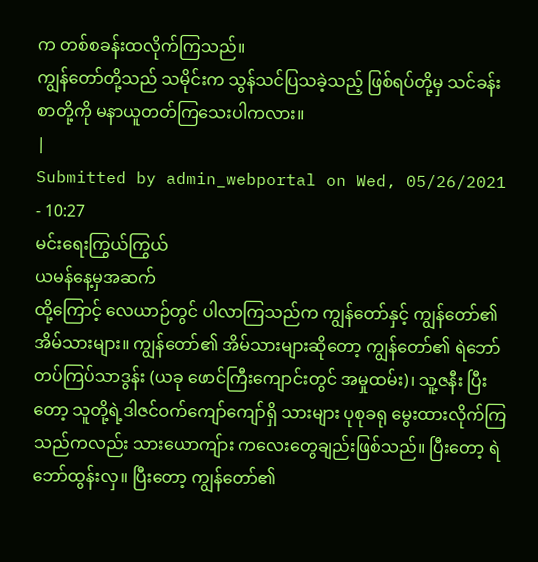က တစ်စခန်းထလိုက်ကြသည်။
ကျွန်တော်တို့သည် သမိုင်းက သွန်သင်ပြသခဲ့သည့် ဖြစ်ရပ်တို့မှ သင်ခန်းစာတို့ကို မနာယူတတ်ကြသေးပါကလား။
|
Submitted by admin_webportal on Wed, 05/26/2021 - 10:27
မင်းရေးကြွယ်ကြွယ်
ယမန်နေ့မှအဆက်
ထို့ကြောင့် လေယာဉ်တွင် ပါလာကြသည်က ကျွန်တော်နှင့် ကျွန်တော်၏အိမ်သားများ။ ကျွန်တော်၏ အိမ်သားများဆိုတော့ ကျွန်တော်၏ ရဲဘော်တပ်ကြပ်သာဒွန်း (ယခု ဖောင်ကြီးကျောင်းတွင် အမှုထမ်း)၊ သူ့ဇနီး ပြီးတော့ သူတို့ရဲ့ဒါဇင်ဝက်ကျော်ကျော်ရှိ သားများ ပုစုခရု မွေးထားလိုက်ကြသည်ကလည်း သားယောကျ်ား ကလေးတွေချည်းဖြစ်သည်။ ပြီးတော့ ရဲဘော်ထွန်းလှ။ ပြီးတော့ ကျွန်တော်၏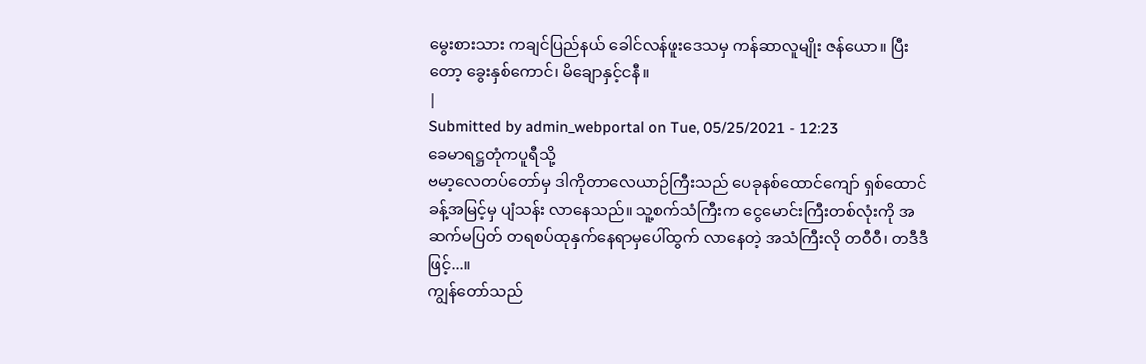မွေးစားသား ကချင်ပြည်နယ် ခေါင်လန်ဖူးဒေသမှ ကန်ဆာလူမျိုး ဇန်ယော။ ပြီးတော့ ခွေးနှစ်ကောင်၊ မိချောနှင့်ငနီ။
|
Submitted by admin_webportal on Tue, 05/25/2021 - 12:23
ခေမာရဋ္ဌတုံကပူရီသို့
ဗမာ့လေတပ်တော်မှ ဒါကိုတာလေယာဉ်ကြီးသည် ပေခုနစ်ထောင်ကျော် ရှစ်ထောင်ခန့်အမြင့်မှ ပျံသန်း လာနေသည်။ သူ့စက်သံကြီးက ငွေမောင်းကြီးတစ်လုံးကို အဆက်မပြတ် တရစပ်ထုနှက်နေရာမှပေါ်ထွက် လာနေတဲ့ အသံကြီးလို တဝီဝီ၊ တဒီဒီဖြင့်...။
ကျွန်တော်သည်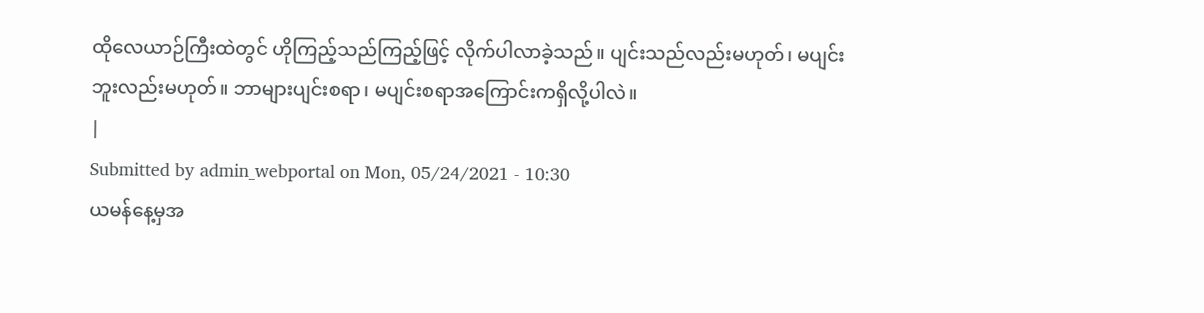ထိုလေယာဉ်ကြီးထဲတွင် ဟိုကြည့်သည်ကြည့်ဖြင့် လိုက်ပါလာခဲ့သည်။ ပျင်းသည်လည်းမဟုတ်၊ မပျင်းဘူးလည်းမဟုတ်။ ဘာများပျင်းစရာ၊ မပျင်းစရာအကြောင်းကရှိလို့ပါလဲ။
|
Submitted by admin_webportal on Mon, 05/24/2021 - 10:30
ယမန်နေ့မှအ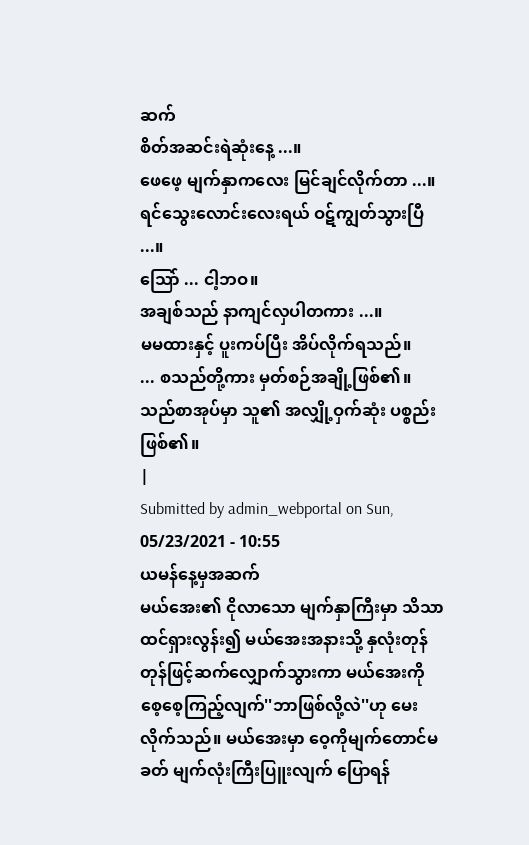ဆက်
စိတ်အဆင်းရဲဆုံးနေ့ ...။
ဖေဖေ့ မျက်နှာကလေး မြင်ချင်လိုက်တာ ...။
ရင်သွေးလောင်းလေးရယ် ဝဋ်ကျွတ်သွားပြီ ...။
သြော် ... ငါ့ဘဝ။
အချစ်သည် နာကျင်လှပါတကား ...။
မမထားနှင့် ပူးကပ်ပြီး အိပ်လိုက်ရသည်။
... စသည်တို့ကား မှတ်စဉ်အချို့ဖြစ်၏။
သည်စာအုပ်မှာ သူ၏ အလျှို့ဝှက်ဆုံး ပစ္စည်းဖြစ်၏။
|
Submitted by admin_webportal on Sun, 05/23/2021 - 10:55
ယမန်နေ့မှအဆက်
မယ်အေး၏ ငိုလာသော မျက်နှာကြီးမှာ သိသာထင်ရှားလွန်း၍ မယ်အေးအနားသို့ နှလုံးတုန်တုန်ဖြင့်ဆက်လျှောက်သွားကာ မယ်အေးကို စေ့စေ့ကြည့်လျက်''ဘာဖြစ်လို့လဲ''ဟု မေးလိုက်သည်။ မယ်အေးမှာ ဝေ့ကိုမျက်တောင်မခတ် မျက်လုံးကြီးပြူးလျက် ပြောရန်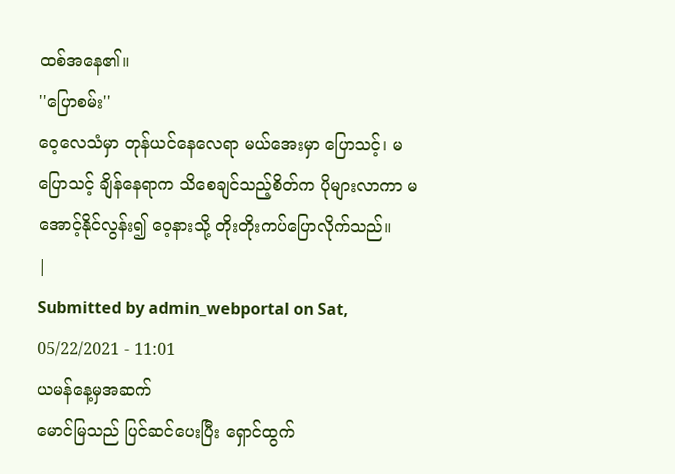ထစ်အနေ၏။
''ပြောစမ်း''
ဝေ့လေသံမှာ တုန်ယင်နေလေရာ မယ်အေးမှာ ပြောသင့်၊ မပြောသင့် ချိန်နေရာက သိစေချင်သည့်စိတ်က ပိုများလာကာ မအောင့်နိုင်လွန်း၍ ဝေ့နားသို့ တိုးတိုးကပ်ပြောလိုက်သည်။
|
Submitted by admin_webportal on Sat, 05/22/2021 - 11:01
ယမန်နေ့မှအဆက်
မောင်မြသည် ပြင်ဆင်ပေးပြီး ရှောင်ထွက်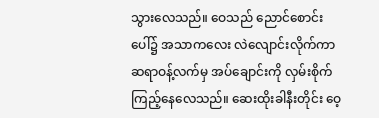သွားလေသည်။ ဝေသည် ညောင်စောင်းပေါ်၌ အသာကလေး လဲလျောင်းလိုက်ကာ ဆရာဝန့်လက်မှ အပ်ချောင်းကို လှမ်းစိုက်ကြည့်နေလေသည်။ ဆေးထိုးခါနီးတိုင်း ဝေ့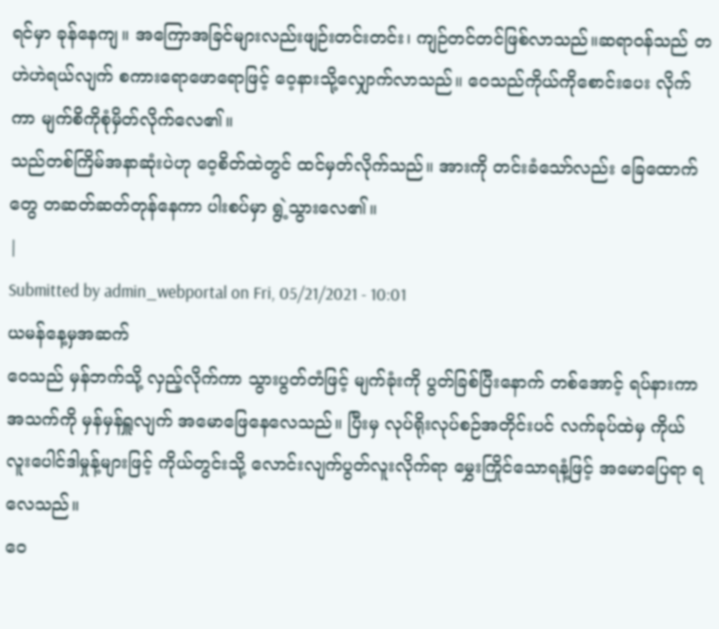ရင်မှာ ခုန်နေကျ။ အကြောအခြင်များလည်းဖျဉ်းတင်းတင်း၊ ကျဉ်တင်တင်ဖြစ်လာသည်။ဆရာဝန်သည် တဟဲဟဲရယ်လျက် စကားရောဖောရောဖြင့် ဝေ့နားသို့လျှောက်လာသည်။ ဝေသည်ကိုယ်ကိုစောင်းပေး လိုက်ကာ မျက်စိကိုစုံမှိတ်လိုက်လေ၏။
သည်တစ်ကြိမ်အနာဆုံးပဲဟု ဝေ့စိတ်ထဲတွင် ထင်မှတ်လိုက်သည်။ အားကို တင်းခံသော်လည်း ခြေထောက် တွေ တဆတ်ဆတ်တုန်နေကာ ပါးစပ်မှာ ရွဲ့သွားလေ၏။
|
Submitted by admin_webportal on Fri, 05/21/2021 - 10:01
ယမန်နေ့မှအဆက်
ဝေသည် မှန်ဘက်သို့ လှည့်လိုက်ကာ သွားပွတ်တံဖြင့် မျက်ခုံးကို ပွတ်ခြစ်ပြီးနောက် တစ်အောင့် ရပ်နားကာ အသက်ကို မှန်မှန်ရှူလျက် အမောဖြေနေလေသည်။ ပြီးမှ လုပ်ရိုးလုပ်စဉ်အတိုင်းပင် လက်ခုပ်ထဲမှ ကိုယ်လူးပေါင်ဒါမှုန့်များဖြင့် ကိုယ်တွင်းသို့ လောင်းလျက်ပွတ်လူးလိုက်ရာ မွှေးကြိုင်သောရနံ့ဖြင့် အမောပြေရာ ရလေသည်။
ဝေ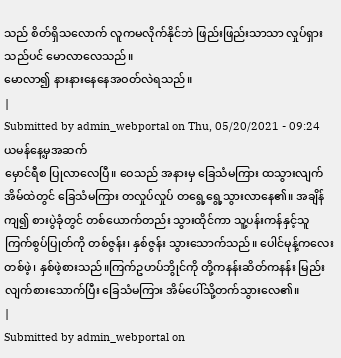သည် စိတ်ရှိသလောက် လူကမလိုက်နိုင်ဘဲ ဖြည်းဖြည်းသာသာ လှုပ်ရှားသည်ပင် မောလာလေသည်။
မောလာ၍ နားနားနေနေအဝတ်လဲရသည်။
|
Submitted by admin_webportal on Thu, 05/20/2021 - 09:24
ယမန်နေ့မှအဆက်
မှောင်ရီစ ပြုလာလေပြီ။ ဝေသည် အနားမှ ခြေသံမကြား ထသွားလျက် အိမ်ထဲတွင် ခြေသံမကြား တလှုပ်လှုပ် တရွေ့ရွေ့သွားလာနေ၏။ အချိန်ကျ၍ စားပွဲခုံတွင် တစ်ယောက်တည်း သွားထိုင်ကာ သူ့ပန်းကန်နှင့်သူ ကြက်စွပ်ပြုတ်ကို တစ်ဇွန်း၊ နှစ်ဇွန်း သွားသောက်သည်။ ပေါင်မုန့်ကလေး တစ်ဖဲ့၊ နှစ်ဖဲ့စားသည်။ကြက်ဥဟပ်ဘွိုင်ကို တို့ကနန်းဆိတ်ကနန်း မြည်းလျက်စားသောက်ပြီး ခြေသံမကြား အိမ်ပေါ်သို့တက်သွားလေ၏။
|
Submitted by admin_webportal on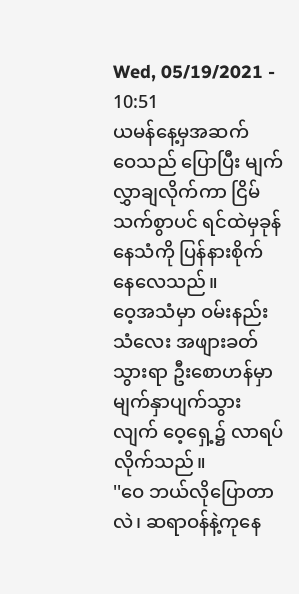Wed, 05/19/2021 - 10:51
ယမန်နေ့မှအဆက်
ဝေသည် ပြောပြီး မျက်လွှာချလိုက်ကာ ငြိမ်သက်စွာပင် ရင်ထဲမှခုန်နေသံကို ပြန်နားစိုက်နေလေသည်။
ဝေ့အသံမှာ ဝမ်းနည်းသံလေး အဖျားခတ်သွားရာ ဦးစောဟန်မှာ မျက်နှာပျက်သွားလျက် ဝေ့ရှေ့၌ လာရပ်လိုက်သည်။
''ဝေ ဘယ်လိုပြောတာလဲ၊ ဆရာဝန်နဲ့ကုနေ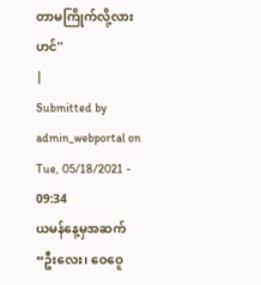တာမကြိုက်လို့လားဟင်''
|
Submitted by admin_webportal on Tue, 05/18/2021 - 09:34
ယမန်နေ့မှအဆက်
“ဦးလေး၊ ဝေဝေူ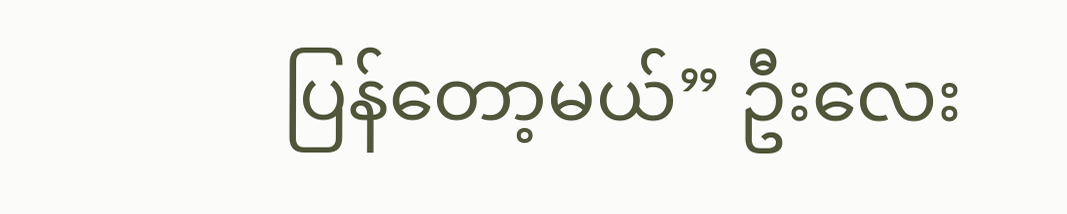ပြန်တော့မယ်” ဦးလေး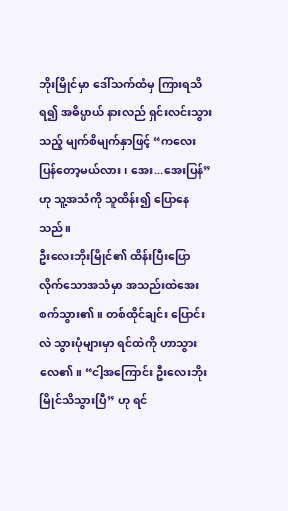ဘိုးမြိုင်မှာ ဒေါ်သက်ထံမှ ကြားရသိရ၍ အဓိပ္ပာယ် နားလည် ရှင်းလင်းသွားသည့် မျက်စိမျက်နှာဖြင့် “ကလေး ပြန်တော့မယ်လား၊ အေး...အေးပြန်”ဟု သူ့အသံကို သူထိန်း၍ ပြောနေသည်။
ဦးလေးဘိုးမြိုင်၏ ထိန်းပြီးပြောလိုက်သောအသံမှာ အသည်းထဲအေးစက်သွား၏။ တစ်ထိုင်ချင်း ပြောင်းလဲ သွားပုံများမှာ ရင်ထဲကို ဟာသွားလေ၏။ “ငါ့အကြောင်း ဦးလေးဘိုးမြိုင်သိသွားပြီ” ဟု ရင်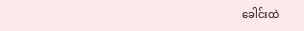ခေါင်းထဲ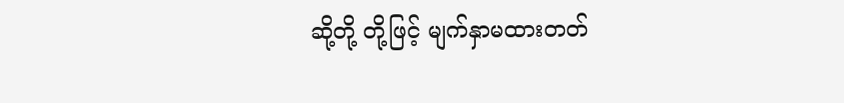ဆို့တို့ တို့ဖြင့် မျက်နှာမထားတတ်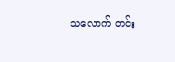သလောက် တင်း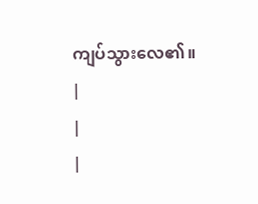ကျပ်သွားလေ၏။
|
|
|